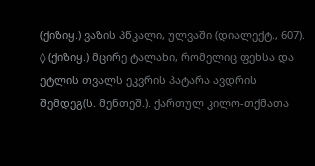(ქიზიყ.) ვაზის პწკალი, ულვაში (დიალექტ., 607). ◊ (ქიზიყ.) მცირე ტალახი, რომელიც ფეხსა და ეტლის თვალს ეკვრის პატარა ავდრის შემდეგ(ს. მენთეშ.). ქართულ კილო-თქმათა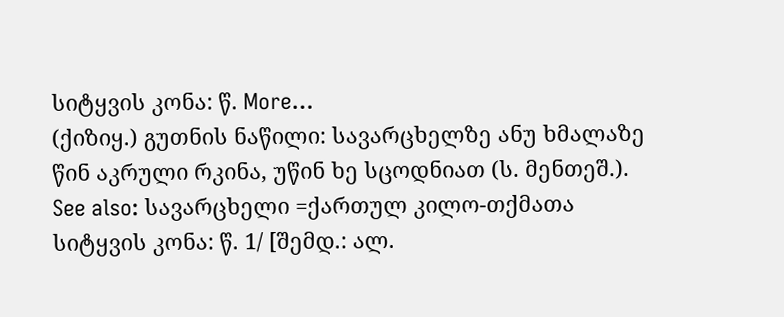სიტყვის კონა: წ. More…
(ქიზიყ.) გუთნის ნაწილი: სავარცხელზე ანუ ხმალაზე წინ აკრული რკინა, უწინ ხე სცოდნიათ (ს. მენთეშ.). See also: სავარცხელი =ქართულ კილო-თქმათა სიტყვის კონა: წ. 1/ [შემდ.: ალ.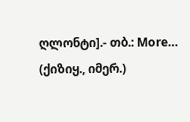ღლონტი].- თბ.: More…
(ქიზიყ., იმერ.)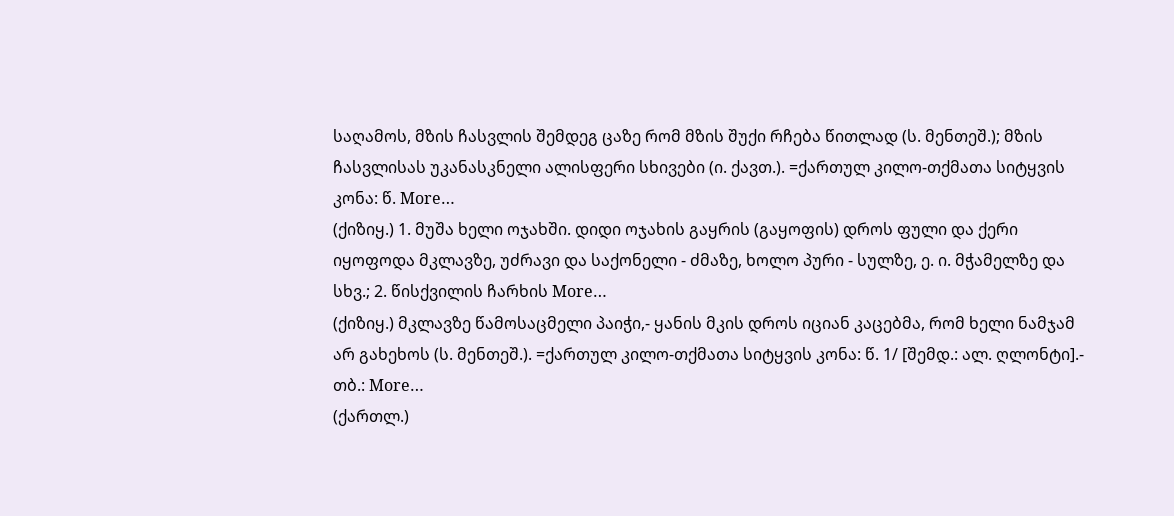საღამოს, მზის ჩასვლის შემდეგ ცაზე რომ მზის შუქი რჩება წითლად (ს. მენთეშ.); მზის ჩასვლისას უკანასკნელი ალისფერი სხივები (ი. ქავთ.). =ქართულ კილო-თქმათა სიტყვის კონა: წ. More…
(ქიზიყ.) 1. მუშა ხელი ოჯახში. დიდი ოჯახის გაყრის (გაყოფის) დროს ფული და ქერი იყოფოდა მკლავზე, უძრავი და საქონელი - ძმაზე, ხოლო პური - სულზე, ე. ი. მჭამელზე და სხვ.; 2. წისქვილის ჩარხის More…
(ქიზიყ.) მკლავზე წამოსაცმელი პაიჭი,- ყანის მკის დროს იციან კაცებმა, რომ ხელი ნამჯამ არ გახეხოს (ს. მენთეშ.). =ქართულ კილო-თქმათა სიტყვის კონა: წ. 1/ [შემდ.: ალ. ღლონტი].- თბ.: More…
(ქართლ.)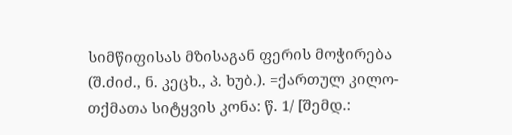სიმწიფისას მზისაგან ფერის მოჭირება (შ.ძიძ., ნ. კეცხ., პ. ხუბ.). =ქართულ კილო-თქმათა სიტყვის კონა: წ. 1/ [შემდ.: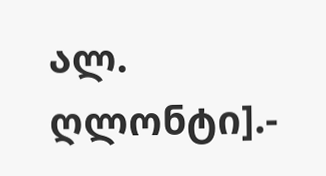ალ. ღლონტი].-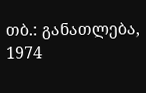თბ.: განათლება, 1974